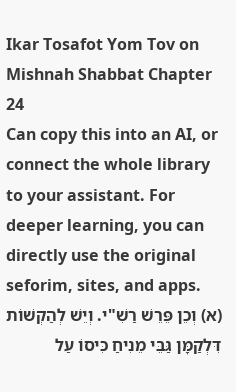Ikar Tosafot Yom Tov on Mishnah Shabbat Chapter 24
Can copy this into an AI, or connect the whole library to your assistant. For deeper learning, you can directly use the original seforim, sites, and apps.
(א) וְכֵן פֵּרֵשׁ רַשִׁ"י. וְיֵשׁ לְהַקְשׁוֹת דִּלְקַמָּן גַּבֵּי מֵנִיחַ כִּיסוֹ עַל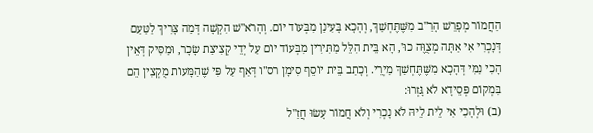הַחֲמוֹר מְפָרֵשׁ הָרַ"ב מִשֶּׁתֶּחְשַׁךְ, וְהָכָא בָּעִינַן מִבְּעוֹד יוֹם. וְהָרֹא"שׁ הִקְשָׁה דְּמַה צָּרִיךְ לַטַּעַם דְּנָכְרִי אִי אַתָּה מְצֻוֶּה כוּ', הָא בֵּית הִלֵּל מַתִּירִין מִבְּעוֹד יוֹם עַל יְדֵי קְצִיצַת שָׂכָר, וּמַסִּיק דְּאֵין הָכִי נַמִּי דְּהָכָא מִשֶּׁתֶּחְשַׁךְ מַיְרֵי. וְכָתַב בֵּית יוֹסֵף סִימָן רס"ו דְּאַף עַל פִּי שֶׁהַמָּעוֹת מֻקְצִין הֵם בִּמְקוֹם פְּסֵידָא לֹא גָּזְרוּ:
(ב) וּלְהָכִי אִי לֵית לֵיהּ לֹא נָכְרִי וְלֹא חֲמוֹר עָשׂוּ חֲזַ"ל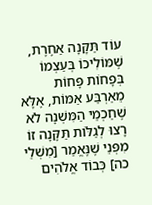עוֹד תַּקָּנָה אַחֶרֶת, שֶׁמּוֹלִיכוֹ בְּעַצְמוֹ בְּפָחוֹת פָּחוֹת מֵאַרְבַּע אַמּוֹת, אֶלָּא שֶׁחַכְמֵי הַמִּשְׁנָה לֹא רָצוּ לְגַלּוֹת תַּקָּנָה זוֹ מִפְּנֵי שֶׁנֶּאֱמַר [מִשְׁלֵי כה] כְּבוֹד אֱלֹהִים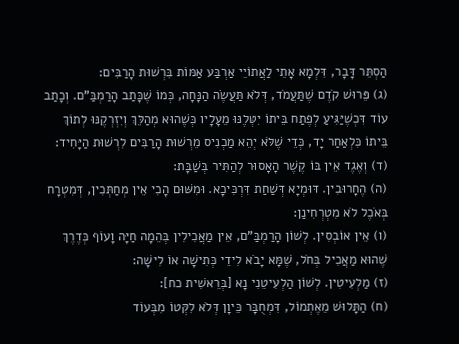הַסְתֵּר דָּבָר, דִּלְמָא אָתֵי לַאֲתוֹיֵי אַרְבַּע אַמּוֹת בִּרְשׁוּת הָרַבִּים:
(ג) פֵּרוּשׁ קֹדֶם שֶׁתַּעֲמֹד, דְּלֹא תַּעֲשֶׂה הַנָּחָה, כְּמוֹ שֶׁכָּתַב הָרַמְבַּ"ם. וְכָתַב עוֹד דִּכְשֶׁיַּגִּיעַ לְפֶתַח בֵּיתוֹ יִטְּלֶנּוּ מֵעָלָיו כְּשֶׁהוּא מְהַלֵּךְ וְיִזְרְקֶנּוּ לְתוֹךְ בֵּיתוֹ כִּלְאַחַר יָד, כְּדֵי שֶׁלֹּא יְהֵא מַכְנִיס מֵרְשׁוּת הָרַבִּים לִרְשׁוּת הַיָּחִיד:
(ד) וְאֶגֶד אֵין בּוֹ קֶשֶׁר הָאָסוּר לְהַתִּיר בְּשַׁבָּת:
(ה) הֶחָרוּבִין. דּוּמְיָא דְּשַׁחַת דִּרְכִּיכָא. וּמִשּׁוּם הָכִי אֵין מְחַתְּכִין, דְּמִטְרָח בְּאֹכֶל לֹא מִטְרְחִינַן:
(ו) אֵין אוֹבְסִין. לְשׁוֹן הָרַמְבַּ"ם, אֵין מַאֲכִילִין בְּהֵמָה חַיָּה וָעוֹף כְּדֶרֶךְ שֶׁהוּא מַאֲכִיל בְּחֹל, שֶׁמָּא יָבֹא לִידֵי כְּתִישָׁה אוֹ לִישָׁה:
(ז) מַלְעִיטִין. לְשׁוֹן הַלְעִיטֵנִי נָא [בְּרֵאשִׁית כח]:
(ח) הַתָּלוּשׁ מֵאֶתְמוֹל, דִּמְחֻבָּר כֵּיוָן דְּלֹא לִקְּטוֹ מִבְּעוֹד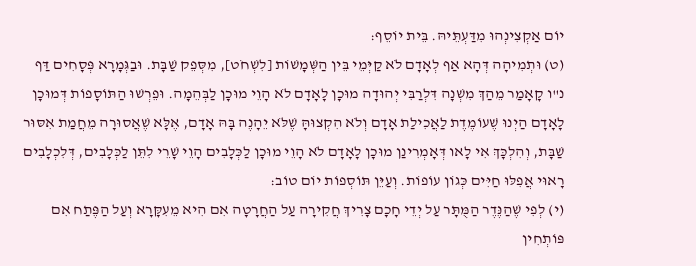יוֹם אַקְצִינְהוּ מִדַּעְתֵּיהּ. בֵּית יוֹסֵף:
(ט) וּתְמִיהָה דְּהָא אַף לְאָדָם לֹא קַיְּמֵי בֵּין הַשְּׁמָשׁוֹת [לִשְׁחֹט], מִסְּפֵק שַׁבָּת. וּבַגְּמָרָא פְּסָחִים דַּף נ"ו קָאָמַר מֵהַךְ מִשְׁנָה דִּלְרַבִּי יְהוּדָה מוּכָן לָאָדָם לֹא הָוֵי מוּכָן לַבְּהֵמָה. וּפֵרְשׁוּ הַתּוֹסָפוֹת דְּמוּכָן לָאָדָם הַיְנוּ שֶׁעוֹמֶדֶת לַאֲכִילַת אָדָם וְלֹא הִקְצוּהָּ שֶׁלֹּא יֵהָנֶה בָּהּ אָדָם, אֶלָּא שֶׁאֲסוּרָה מֵחֲמַת אִסּוּר שַׁבָּת, וְהִלְכָּךְ אִי לָאו דְּאָמְרִינַן מוּכָן לָאָדָם לֹא הָוֵי מוּכָן לַכְּלָבִים הָוֵי שָׁרֵי לִתֵּן לַכְּלָבִים, דְּלִכְלָבִים רָאוּי אֲפִלּוּ חַיִּים כְּגוֹן עוֹפוֹת. וְעַיֵּן תּוֹסְפוֹת יוֹם טוֹב:
(י) לְפִי שֶׁהַנֶּדֶר הַמֻּתָּר עַל יְדֵי חָכָם צָרִיךְ חֲקִירָה עַל הַחֲרָטָה אִם הִיא מֵעִקָּרָא וְעַל הַפֶּתַח אִם פּוֹתְחִין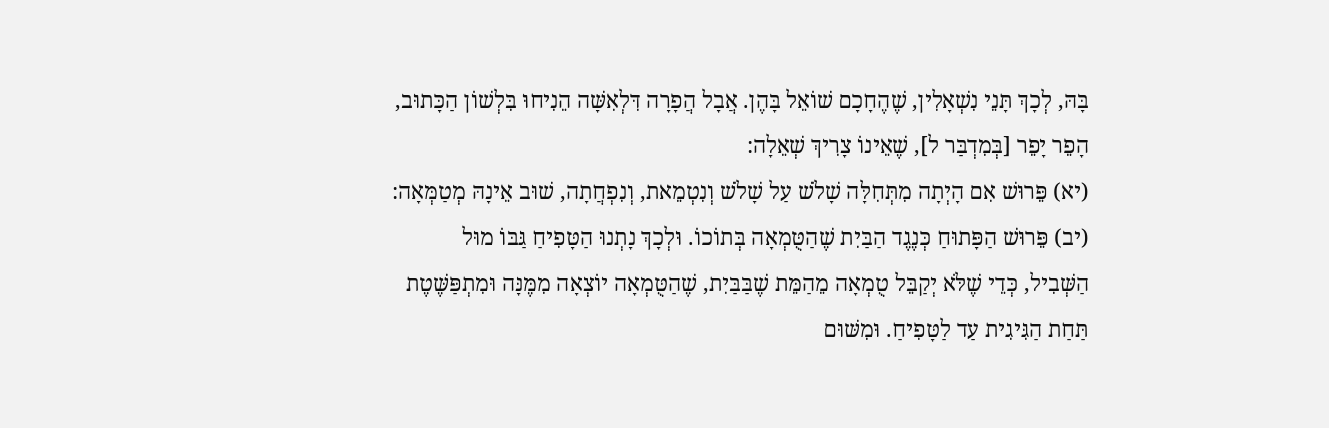בָּהּ, לְכָךְ תָּנֵי נִשְׁאָלִין, שֶׁהֶחָכָם שׁוֹאֵל בָּהֶן. אֲבָל הֲפָרָה דִּלְאִשָּׁה הֵנִיחוּ בִּלְשׁוֹן הַכָּתוּב, הָפֵר יָפֵר [בְּמִדְבַּר ל], שֶׁאֵינוֹ צָרִיךְ שְׁאֵלָה:
(יא) פֵּרוּשׁ אִם הָיְתָה מִתְּחִלָּה שָׁלֹשׁ עַל שָׁלֹשׁ וְנִטְמֵאת, וְנִפְחֲתָה, שׁוּב אֵינָהּ מְטַמְּאָה:
(יב) פֵּרוּשׁ הַפָּתוּחַ כְּנֶגֶד הַבַּיִת שֶׁהַטֻּמְאָה בְּתוֹכוֹ. וּלְכָךְ נָתְנוּ הַטָּפִיחַ גַּבּוֹ מוּל הַשְּׁבִיל, כְּדֵי שֶׁלֹּא יְקַבֵּל טֻמְאָה מֵהַמֵּת שֶׁבַּבַּיִת, שֶׁהַטֻּמְאָה יוֹצְאָה מִמֶּנָּה וּמִתְפַּשֶּׁטֶת תַּחַת הַגִּיגִית עַד לַטָּפִיחַ. וּמִשּׁוּם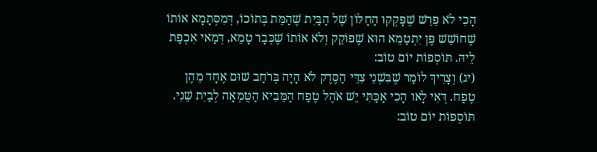הָכִי לֹא פֵּרֵשׁ שֶׁפָּקְקוּ הַחַלּוֹן שֶׁל הַבַּיִת שֶׁהַמֵּת בְּתוֹכוֹ, דְּמִסְּתָמָא אוֹתוֹ שֶׁחוֹשֵׁשׁ פֶּן יִתְטַמֵּא הוּא שֶׁפּוֹקֵק וְלֹא אוֹתוֹ שֶׁכְּבָר טָמֵא, דְּמַאי אִכְפַּת לֵיהּ. תּוֹסְפוֹת יוֹם טוֹב:
(יג) וְצָרִיךְ לוֹמַר שֶׁבִּשְׁנֵי צִדֵּי הַסֶּדֶק לֹא הָיָה בְּרֹחַב שׁוּם אֶחָד מֵהֶן טֶפַח. דְּאִי לָאו הָכִי אַכַּתִּי יֵשׁ אֹהֶל טֶפַח הַמֵּבִיא הַטֻּמְאָה לְבַיִת שֵׁנִי. תּוֹסְפוֹת יוֹם טוֹב: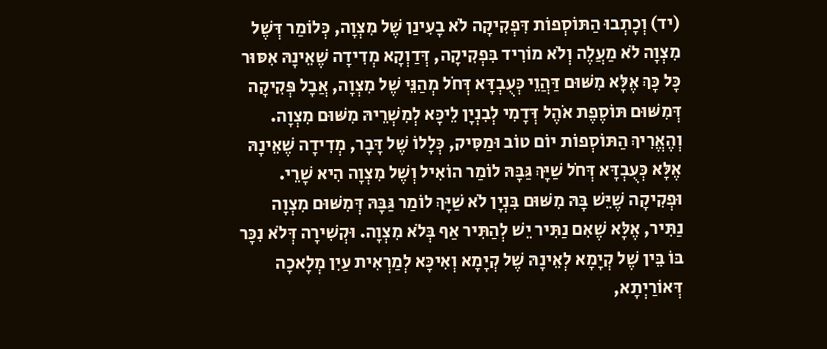(יד) וְכָתְבוּ הַתּוֹסְפוֹת דִּפְקִיקָה לֹא בָעִינַן שֶׁל מִצְוָה, כְּלוֹמַר דְּשֶׁל מִצְוָה לֹא מַעֲלֶה וְלֹא מוֹרִיד בִּפְקִיקָה, דְּדַוְקָא מְדִידָה שֶׁאֵינָהּ אִסּוּר כָּל כָּךְ אֶלָּא מִשּׁוּם דַּהֲוֵי כְּעֻבְדָּא דְּחֹל מְהַנֵּי שֶׁל מִצְוָה, אֲבָל פְּקִיקָה דְּמִשּׁוּם תּוֹסֶפֶת אֹהֶל דְּדָמִי לְבִנְיָן לֵיכָּא לְמִשְׁרֵיהּ מִשּׁוּם מִצְוָה. וְהֶאֱרִיךְ הַתּוֹסְפוֹת יוֹם טוֹב וּמַסִּיק, כְּלָלוֹ שֶׁל דָּבָר, מְדִידָה שֶׁאֵינָהּ אֶלָּא כְּעֻבְדָּא דְּחֹל שַׁיָּךְ גַּבָּהּ לוֹמַר הוֹאִיל וְשֶׁל מִצְוָה הִיא שָׁרֵי. וּפְקִיקָה שֶׁיֵּשׁ בָּהּ מִשּׁוּם בִּנְיָן לֹא שַׁיָּךְ לוֹמַר גַּבָּהּ דְּמִשּׁוּם מִצְוָה נַתִּיר, אֶלָּא שֶׁאִם נַתִּיר יֵשׁ לְהַתִּיר אַף בְּלֹא מִצְוָה. וּקְשִׁירָה דְּלֹא נִכָּר בּוֹ בֵּין שֶׁל קְיָמָא לְאֵינָהּ שֶׁל קְיָמָא וְאִיכָּא לְמַרְאִית עַיִן מְלָאכָה דְּאוֹרַיְתָא,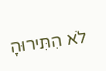לֹא הִתִּירוּהָ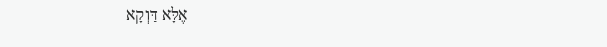אֶלָּא דַּוְקָא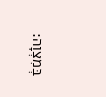בְּמִצְוָה: